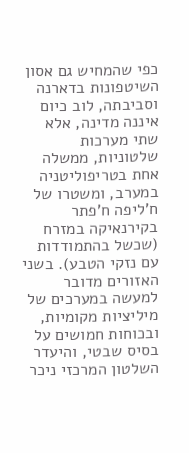כפי שהמחיש גם אסון השיטפונות בדארנה וסביבתה, לוב כיום איננה מדינה, אלא שתי מערכות שלטוניות, ממשלה אחת בטריפוליטניה במערב, ומשטרו של ח'ליפה ח'פתר בקירנאיקה במזרח (שכשל בהתמודדות עם נזקי הטבע). בשני האזורים מדובר למעשה במערכים של מיליציות מקומיות, ובכוחות חמושים על בסיס שבטי, והיעדר השלטון המרכזי ניכר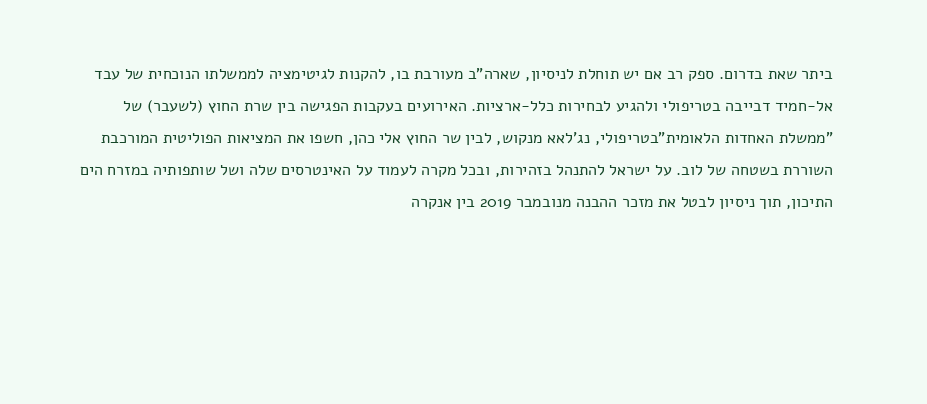ביתר שאת בדרום. ספק רב אם יש תוחלת לניסיון, שארה"ב מעורבת בו, להקנות לגיטימציה לממשלתו הנוכחית של עבד אל-חמיד דבייבה בטריפולי ולהגיע לבחירות כלל-ארציות. האירועים בעקבות הפגישה בין שרת החוץ (לשעבר) של "ממשלת האחדות הלאומית"בטריפולי, נג'לאא מנקוש, לבין שר החוץ אלי כהן, חשפו את המציאות הפוליטית המורכבת השוררת בשטחה של לוב. על ישראל להתנהל בזהירות, ובכל מקרה לעמוד על האינטרסים שלה ושל שותפותיה במזרח הים התיכון, תוך ניסיון לבטל את מזכר ההבנה מנובמבר 2019 בין אנקרה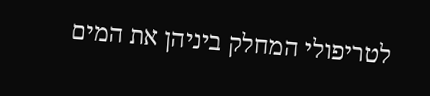לטריפולי המחלק ביניהן את המים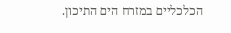הכלכליים במזרח הים התיכון.